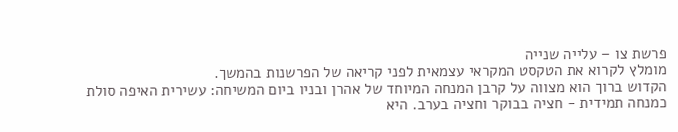פרשת צו – עלייה שנייה
מומלץ לקרוא את הטקסט המקראי עצמאית לפני קריאה של הפרשנות בהמשך.
הקדוש ברוך הוא מצווה על קרבן המנחה המיוחד של אהרן ובניו ביום המשיחה: עשירית האיפה סולת כמנחה תמידית - חציה בבוקר וחציה בערב. היא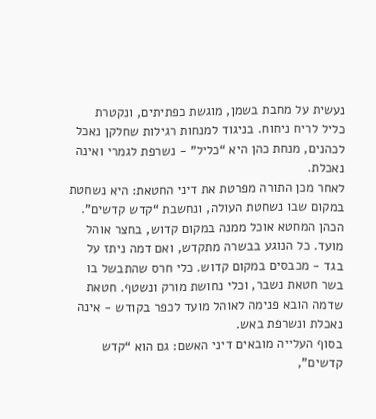נעשית על מחבת בשמן, מוגשת כפתיתים, ונקטרת כליל לריח ניחוח. בניגוד למנחות רגילות שחלקן נאכל לכהנים, מנחת כהן היא “כליל” - נשרפת לגמרי ואינה נאכלת.
לאחר מכן התורה מפרטת את דיני החטאת: היא נשחטת במקום שבו נשחטת העולה, ונחשבת “קדש קדשים”. הכהן המחטא אוכל ממנה במקום קדוש, בחצר אוהל מועד. כל הנוגע בבשרה מתקדש, ואם דמה ניתז על בגד - מכבסים במקום קדוש. כלי חרס שהתבשל בו בשר חטאת נשבר, וכלי נחושת מורק ונשטף. חטאת שדמה הובא פנימה לאוהל מועד לכפר בקודש - אינה נאכלת ונשרפת באש.
בסוף העלייה מובאים דיני האשם: גם הוא “קדש קדשים”,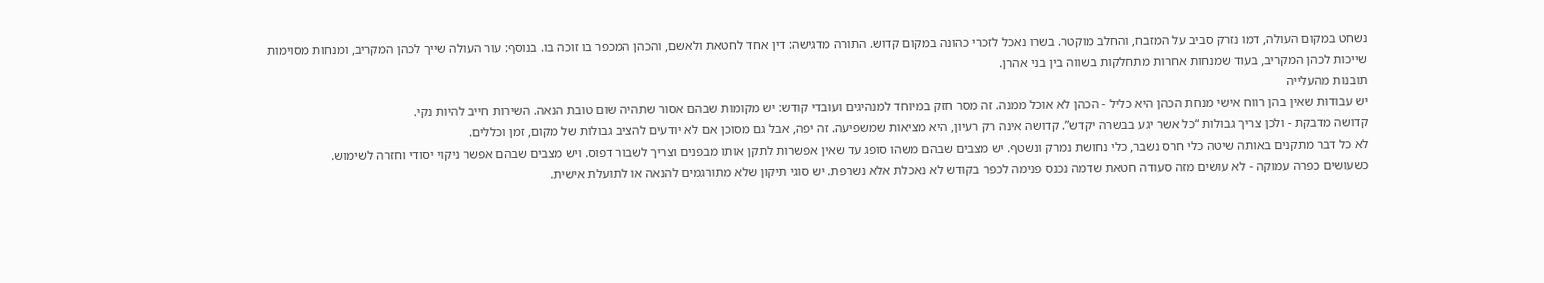נשחט במקום העולה, דמו נזרק סביב על המזבח, והחלב מוקטר. בשרו נאכל לזכרי כהונה במקום קדוש. התורה מדגישה: דין אחד לחטאת ולאשם, והכהן המכפר בו זוכה בו. בנוסף: עור העולה שייך לכהן המקריב, ומנחות מסוימות שייכות לכהן המקריב, בעוד שמנחות אחרות מתחלקות בשווה בין בני אהרן.
תובנות מהעלייה
יש עבודות שאין בהן רווח אישי מנחת הכהן היא כליל - הכהן לא אוכל ממנה. זה מסר חזק במיוחד למנהיגים ועובדי קודש: יש מקומות שבהם אסור שתהיה שום טובת הנאה. השירות חייב להיות נקי.
קדושה מדבקת - ולכן צריך גבולות “כל אשר יגע בבשרה יקדש”. קדושה אינה רק רעיון, היא מציאות שמשפיעה. זה יפה, אבל גם מסוכן אם לא יודעים להציב גבולות של מקום, זמן וכללים.
לא כל דבר מתקנים באותה שיטה כלי חרס נשבר, כלי נחושת נמרק ונשטף. יש מצבים שבהם משהו סופג עד שאין אפשרות לתקן אותו מבפנים וצריך לשבור דפוס. ויש מצבים שבהם אפשר ניקוי יסודי וחזרה לשימוש.
כשעושים כפרה עמוקה - לא עושים מזה סעודה חטאת שדמה נכנס פנימה לכפר בקודש לא נאכלת אלא נשרפת. יש סוגי תיקון שלא מתורגמים להנאה או לתועלת אישית.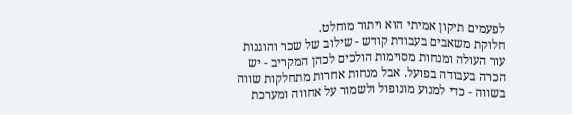לפעמים תיקון אמיתי הוא ויתור מוחלט.
חלוקת משאבים בעבודת קודש - שילוב של שכר והוגנות עור העולה ומנחות מסוימות הולכים לכהן המקריב - יש הכרה בעבודה בפועל. אבל מנחות אחרות מתחלקות שווה בשווה - כדי למנוע מונופול ולשמור על אחווה ומערכת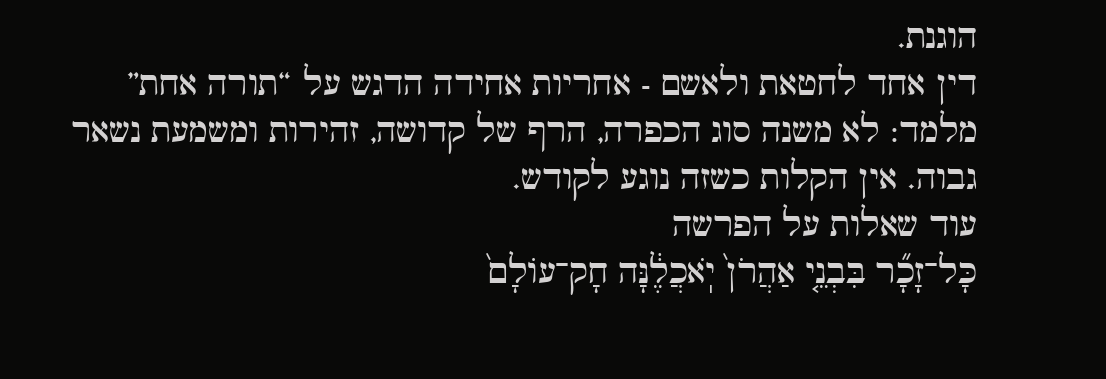הוגנת.
דין אחד לחטאת ולאשם - אחריות אחידה הדגש על “תורה אחת” מלמד: לא משנה סוג הכפרה, הרף של קדושה, זהירות ומשמעת נשאר גבוה. אין הקלות כשזה נוגע לקודש.
עוד שאלות על הפרשה
כָּל־זָכָ֞ר בִּבְנֵ֤י אַהֲרֹן֙ יֹֽאכֲלֶ֔נָּה חָק־עוֹלָם֙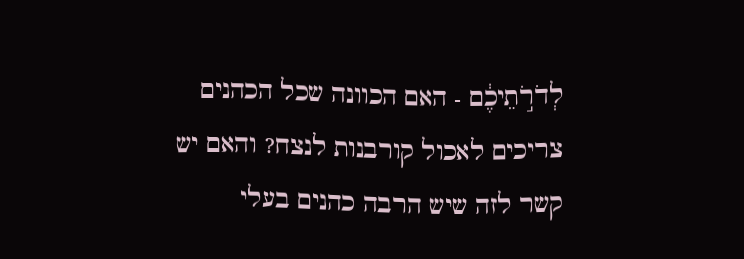לְדֹרֹ֣תֵיכֶ֔ם - האם הכוונה שכל הכהנים צריכים לאכול קורבנות לנצח? והאם יש קשר לזה שיש הרבה כהנים בעלי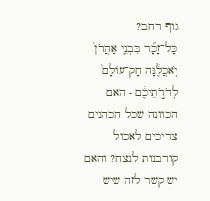גוף רחב?
כָּל־זָכָ֞ר בִּבְנֵ֤י אַהֲרֹן֙ יֹֽאכֲלֶ֔נָּה חָק־עוֹלָם֙ לְדֹרֹ֣תֵיכֶ֔ם - האם הכוונה שכל הכהנים צריכים לאכול קורבנות לנצח? והאם יש קשר לזה שיש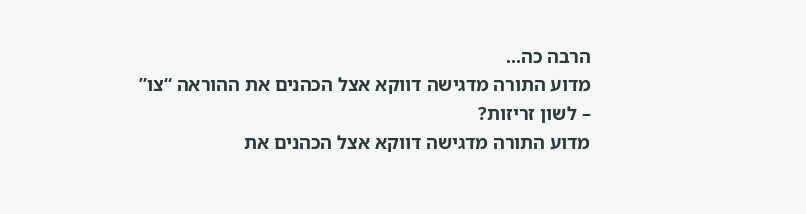הרבה כה...
מדוע התורה מדגישה דווקא אצל הכהנים את ההוראה “צו” – לשון זריזות?
מדוע התורה מדגישה דווקא אצל הכהנים את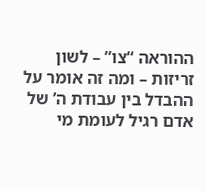ההוראה “צו” – לשון זריזות – ומה זה אומר על ההבדל בין עבודת ה’ של אדם רגיל לעומת מי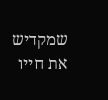שמקדיש את חייו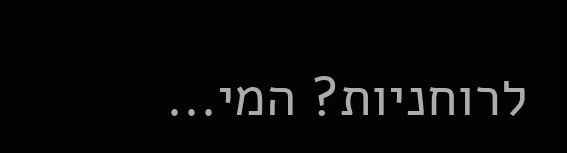לרוחניות? המי...